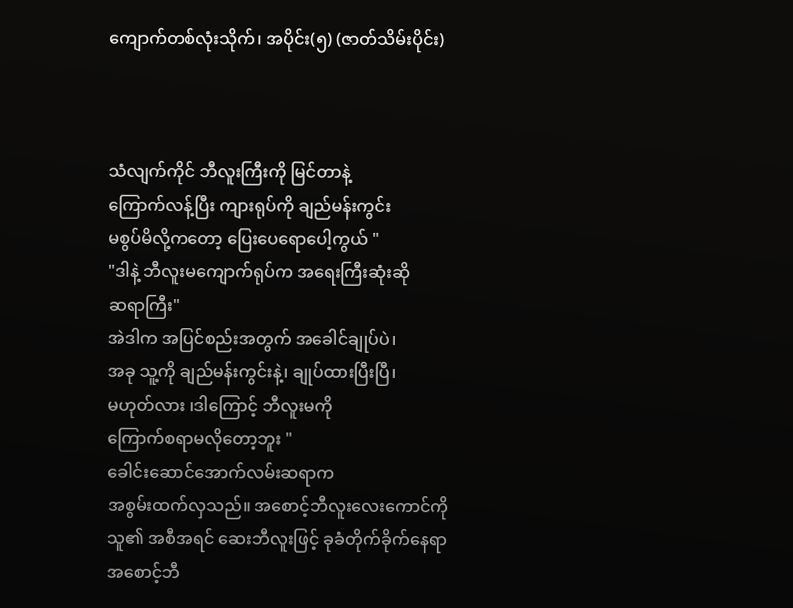ကျောက်တစ်လုံးသိုက်၊ အပိုင်း(၅) (ဇာတ်သိမ်းပိုင်း)



သံလျက်ကိုင် ဘီလူးကြီးကို မြင်တာနဲ့
ကြောက်လန့်ပြီး ကျားရုပ်ကို ချည်မန်းကွင်း
မစွပ်မိလို့ကတော့ ပြေးပေရောပေါ့ကွယ် "
"ဒါနဲ့ ဘီလူးမကျောက်ရုပ်က အရေးကြီးဆုံးဆို
ဆရာကြီး"
အဲဒါက အပြင်စည်းအတွက် အခေါင်ချုပ်ပဲ၊
အခု သူ့ကို ချည်မန်းကွင်းနဲ့၊ ချုပ်ထားပြီးပြီ၊
မဟုတ်လား ၊ဒါကြောင့် ဘီလူးမကို
ကြောက်စရာမလိုတော့ဘူး "
ခေါင်းဆောင်အောက်လမ်းဆရာက
အစွမ်းထက်လှသည်။ အစောင့်ဘီလူးလေးကောင်ကို
သူ၏ အစီအရင် ဆေးဘီလူးဖြင့် ခုခံတိုက်ခိုက်နေရာ
အစောင့်ဘီ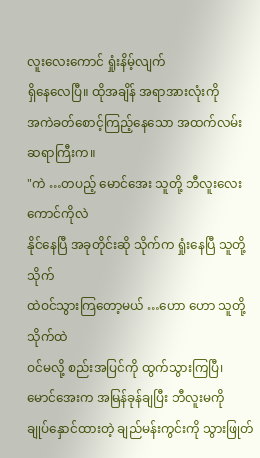လူးလေးကောင် ရှုံးနိမ့်လျက်
ရှိနေလေပြီ။ ထိုအချိန် အရာအားလုံးကို
အကဲခတ်စောင့်ကြည့်နေသော အထက်လမ်း
ဆရာကြီးက။
"ကဲ …တပည့် မောင်အေး သူတို့ ဘီလူးလေးကောင်ကိုလဲ
နိုင်နေပြီ အခုတိုင်းဆို သိုက်က ရှုံးနေပြီ သူတို့သိုက်
ထဲဝင်သွားကြတော့မယ် …ဟော ဟော သူတို့သိုက်ထဲ
ဝင်မလို့ စည်းအပြင်ကို ထွက်သွားကြပြီ၊
မောင်အေးက အမြန်ခုန်ချပြီး ဘီလူးမကို
ချုပ်နှောင်ထားတဲ့ ချည်မန်းကွင်းကို သွားဖြုတ်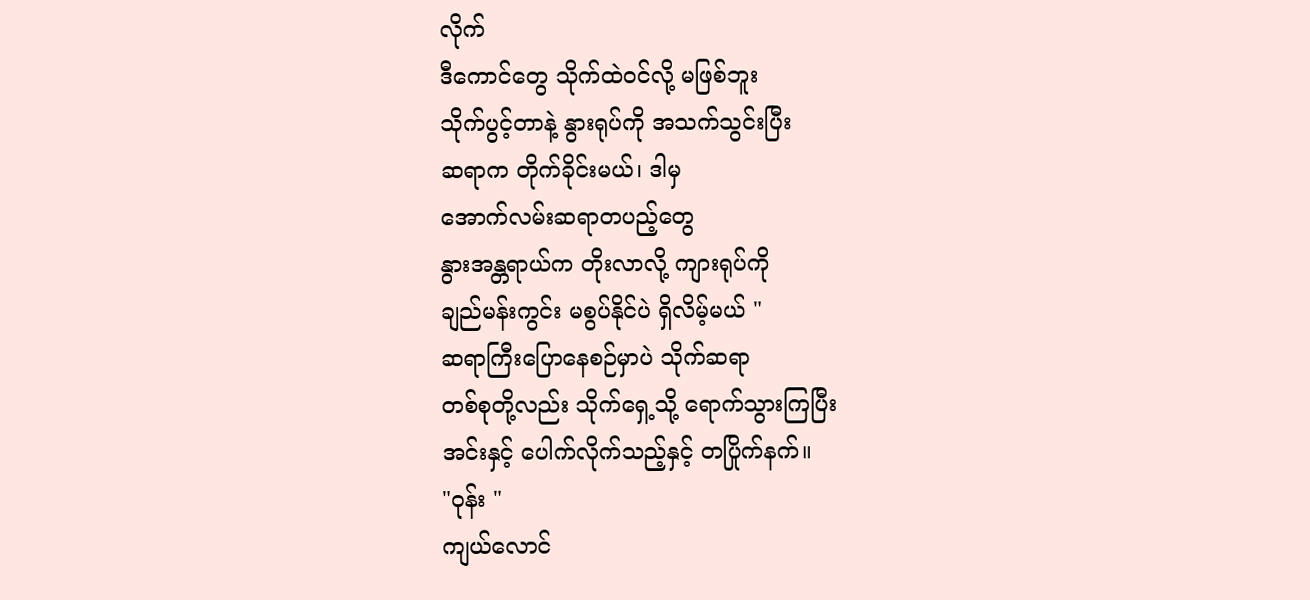လိုက်
ဒီကောင်တွေ သိုက်ထဲဝင်လို့ မဖြစ်ဘူး
သိုက်ပွင့်တာနဲ့ နွားရုပ်ကို အသက်သွင်းပြီး
ဆရာက တိုက်ခိုင်းမယ်၊ ဒါမှ
အောက်လမ်းဆရာတပည့်တွေ
နွားအန္တရာယ်က တိုးလာလို့ ကျားရုပ်ကို
ချည်မန်းကွင်း မစွပ်နိုင်ပဲ ရှိလိမ့်မယ် "
ဆရာကြီးပြောနေစဉ်မှာပဲ သိုက်ဆရာ
တစ်စုတို့လည်း သိုက်ရှေ့သို့ ရောက်သွားကြပြီး
အင်းနှင့် ပေါက်လိုက်သည့်နှင့် တပြိုက်နက်။
"ဝုန်း "
ကျယ်လောင်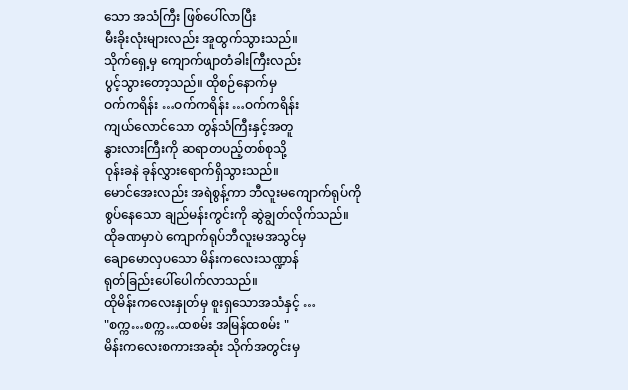သော အသံကြီး ဖြစ်ပေါ်လာပြီး
မီးခိုးလုံးများလည်း အူထွက်သွားသည်။
သိုက်ရှေ့မှ ကျောက်ဖျာတံခါးကြီးလည်း
ပွင့်သွားတော့သည်။ ထိုစဉ်နောက်မှ
ဝက်ကရိန်း …ဝက်ကရိန်း …ဝက်ကရိန်း
ကျယ်လောင်သော တွန်သံကြီးနှင့်အတူ
နွားလားကြီးကို ဆရာတပည့်တစ်စုသို့
ဝုန်းခနဲ ခုန်လွှားရောက်ရှိသွားသည်။
မောင်အေးလည်း အရဲစွန့်ကာ ဘီလူးမကျောက်ရုပ်ကို
စွပ်နေသော ချည်မန်းကွင်းကို ဆွဲချွတ်လိုက်သည်။
ထိုခဏမှာပဲ ကျောက်ရုပ်ဘီလူးမအသွင်မှ
ချောမောလှပသော မိန်းကလေးသဏ္ဍာန်
ရုတ်ခြည်းပေါ်ပေါက်လာသည်။
ထိုမိန်းကလေးနှုတ်မှ စူးရှသောအသံနှင့် …
"စက္က…စက္က…ထစမ်း အမြန်ထစမ်း "
မိန်းကလေးစကားအဆုံး သိုက်အတွင်းမှ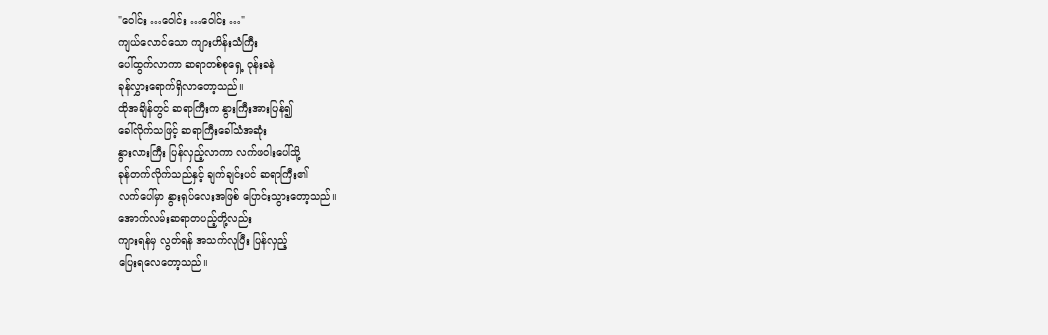"ဝေါင်း …ဝေါင်း …ဝေါင်း …"
ကျယ်လောင်သော ကျားဟိန်းသံကြီး
ပေါ်ထွက်လာကာ ဆရာတစ်စုရှေ့ ဝုန်းခနဲ
ခုန်လွှားရောက်ရှိလာတော့သည်။
ထိုအချိန်တွင် ဆရာကြီးက နွားကြီးအားပြန်၍
ခေါ်လိုက်သဖြင့် ဆရာကြီးခေါ်သံအဆုံး
နွားလားကြီး ပြန်လှည့်လာကာ လက်ဖဝါးပေါ်သို့
ခုန်တက်လိုက်သည်နှင့် ချက်ချင်းပင် ဆရာကြီး၏
လက်ပေါ်မှာ နွားရုပ်လေးအဖြစ် ပြောင်းသွားတော့သည်။
အောက်လမ်းဆရာတပည့်တို့လည်း
ကျားရန်မှ လွတ်ရန် အသက်လုပြီး ပြန်လှည့်
ပြေးရလေတော့သည်။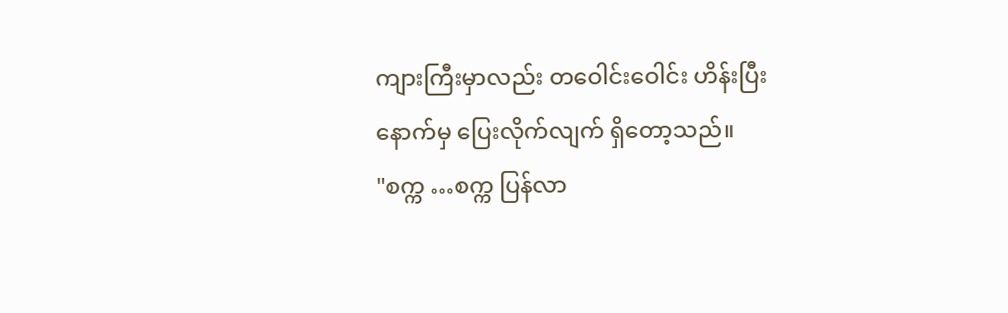ကျားကြီးမှာလည်း တဝေါင်းဝေါင်း ဟိန်းပြီး
နောက်မှ ပြေးလိုက်လျက် ရှိတော့သည်။
"စက္က …စက္က ပြန်လာ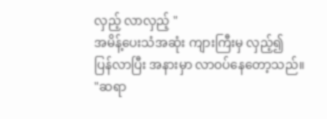လှည့် လာလှည့် "
အမိန့်ပေးသံအဆုံး ကျားကြီးမှ လှည့်၍
ပြန်လာပြီး အနားမှာ လာဝပ်နေတော့သည်။
"ဆရာ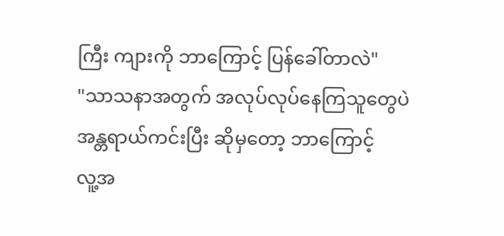ကြီး ကျားကို ဘာကြောင့် ပြန်ခေါ်တာလဲ"
"သာသနာအတွက် အလုပ်လုပ်နေကြသူတွေပဲ
အန္တရာယ်ကင်းပြီး ဆိုမှတော့ ဘာကြောင့်
လူ့အ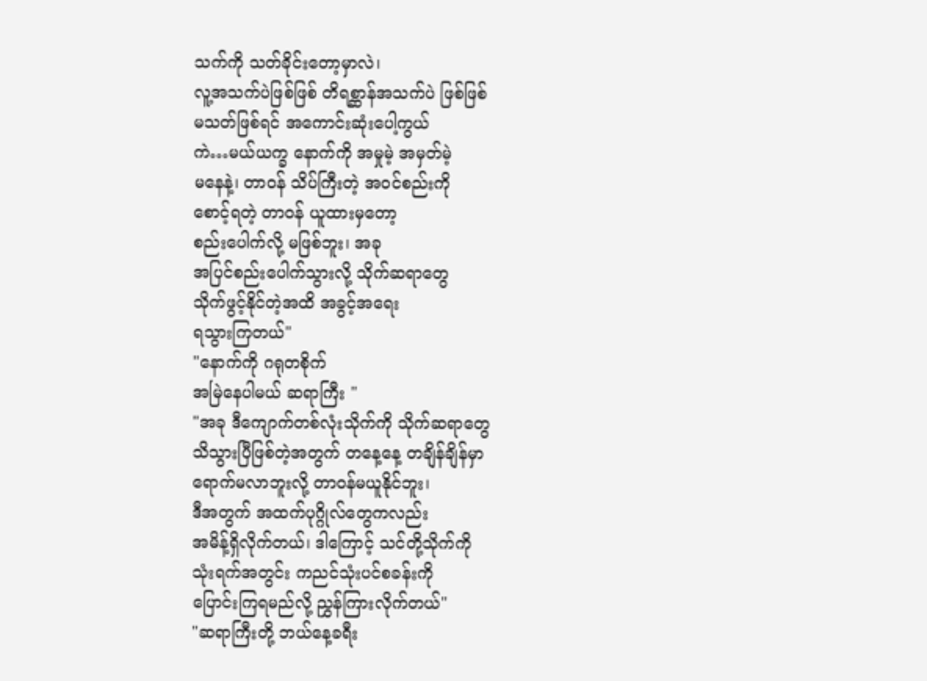သက်ကို သတ်ခိုင်းတော့မှာလဲ၊
လူ့အသက်ပဲဖြစ်ဖြစ် တိရစ္ဆာန်အသက်ပဲ ဖြစ်ဖြစ်
မသတ်ဖြစ်ရင် အကောင်းဆုံးပေါ့ကွယ်
ကဲ…မယ်ယက္ခ နောက်ကို အမှုမဲ့ အမှတ်မဲ့
မနေနဲ့၊ တာဝန် သိပ်ကြီးတဲ့ အဝင်စည်းကို
စောင့်ရတဲ့ တာဝန် ယူထားမှတော့
စည်းပေါက်လို့ မဖြစ်ဘူး၊ အခု
အပြင်စည်းပေါက်သွားလို့ သိုက်ဆရာတွေ
သိုက်ဖွင့်နိုင်တဲ့အထိ အခွင့်အရေး
ရသွားကြတယ်"
"နောက်ကို ဂရုတစိုက်
အမြဲနေပါမယ် ဆရာကြီး "
"အခု ဒီကျောက်တစ်လုံးသိုက်ကို သိုက်ဆရာတွေ
သိသွားပြီဖြစ်တဲ့အတွက် တနေ့နေ့ တချိန်ချိန်မှာ
ရောက်မလာဘူးလို့ တာဝန်မယူနိုင်ဘူး၊
ဒီအတွက် အထက်ပုဂ္ဂိုလ်တွေကလည်း
အမိန့်ရှိလိုက်တယ်၊ ဒါကြောင့် သင်တို့သိုက်ကို
သုံးရက်အတွင်း ကညင်သုံးပင်စခန်းကို
ပြောင်းကြရမည်လို့ ညွှန်ကြားလိုက်တယ်"
"ဆရာကြီးတို့ ဘယ်နေ့ခရီး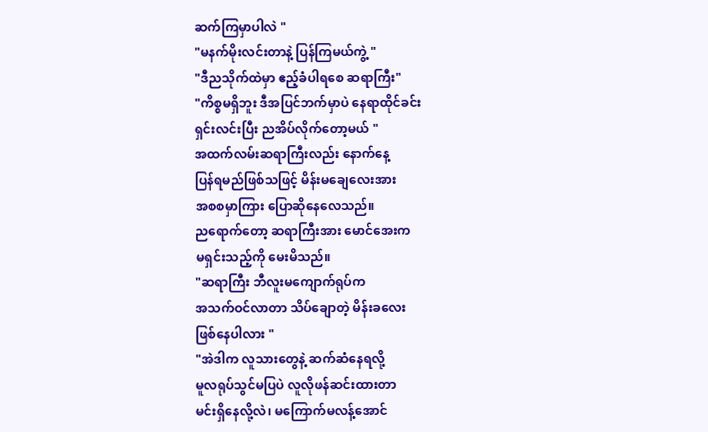ဆက်ကြမှာပါလဲ "
"မနက်မိုးလင်းတာနဲ့ ပြန်ကြမယ်ကွဲ့ "
"ဒီညသိုက်ထဲမှာ ဧည့်ခံပါရစေ ဆရာကြီး"
"ကိစ္စမရှိဘူး ဒီအပြင်ဘက်မှာပဲ နေရာထိုင်ခင်း
ရှင်းလင်းပြီး ညအိပ်လိုက်တော့မယ် "
အထက်လမ်းဆရာကြီးလည်း နောက်နေ့
ပြန်ရမည်ဖြစ်သဖြင့် မိန်းမချေလေးအား
အစစမှာကြား ပြောဆိုနေလေသည်။
ညရောက်တော့ ဆရာကြီးအား မောင်အေးက
မရှင်းသည့်ကို မေးမိသည်။
"ဆရာကြီး ဘီလူးမကျောက်ရုပ်က
အသက်ဝင်လာတာ သိပ်ချောတဲ့ မိန်းခလေး
ဖြစ်နေပါလား "
"အဲဒါက လူသားတွေနဲ့ ဆက်ဆံနေရလို့
မူလရုပ်သွင်မပြပဲ လူလိုဖန်ဆင်းထားတာ
မင်းရှိနေလို့လဲ၊ မကြောက်မလန့်အောင်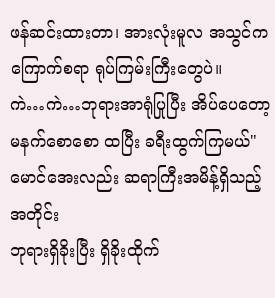ဖန်ဆင်းထားတာ၊ အားလုံးမူလ အသွင်က
ကြောက်စရာ ရုပ်ကြမ်းကြီးတွေပဲ။
ကဲ…ကဲ…ဘုရားအာရုံပြုပြီး အိပ်ပေတော့
မနက်စောစော ထပြီး ခရီးထွက်ကြမယ်"
မောင်အေးလည်း ဆရာကြီးအမိန့်ရှိသည့်အတိုင်း
ဘုရားရှိခိုးပြီး ရှိခိုးထိုက်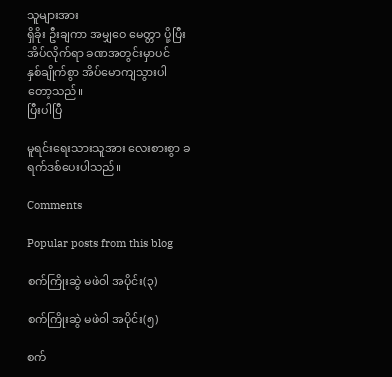သူများအား
ရှိခိုး ဦးချကာ အမျှဝေ မေတ္တာ ပို့ပြီး
အိပ်လိုက်ရာ ခဏအတွင်းမှာပင်
နှစ်ချိုက်စွာ အိပ်မောကျသွားပါတော့သည်။
ပြီးပါပြီ

မူရင်းရေးသားသူအား လေးစားစွာ ခရက်ဒစ်ပေးပါသည်။

Comments

Popular posts from this blog

စက်ကြိုးဆွဲ မဖဲဝါ အပိုင်း(၃)

စက်ကြိုးဆွဲ မဖဲဝါ အပိုင်း(၅)

စက်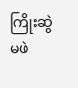ကြိုးဆွဲ မဖဲ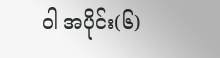ဝါ အပိုင်း(၆)